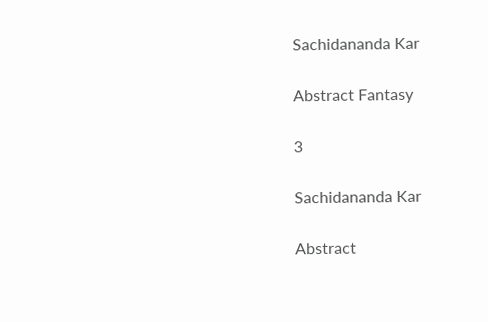Sachidananda Kar

Abstract Fantasy

3

Sachidananda Kar

Abstract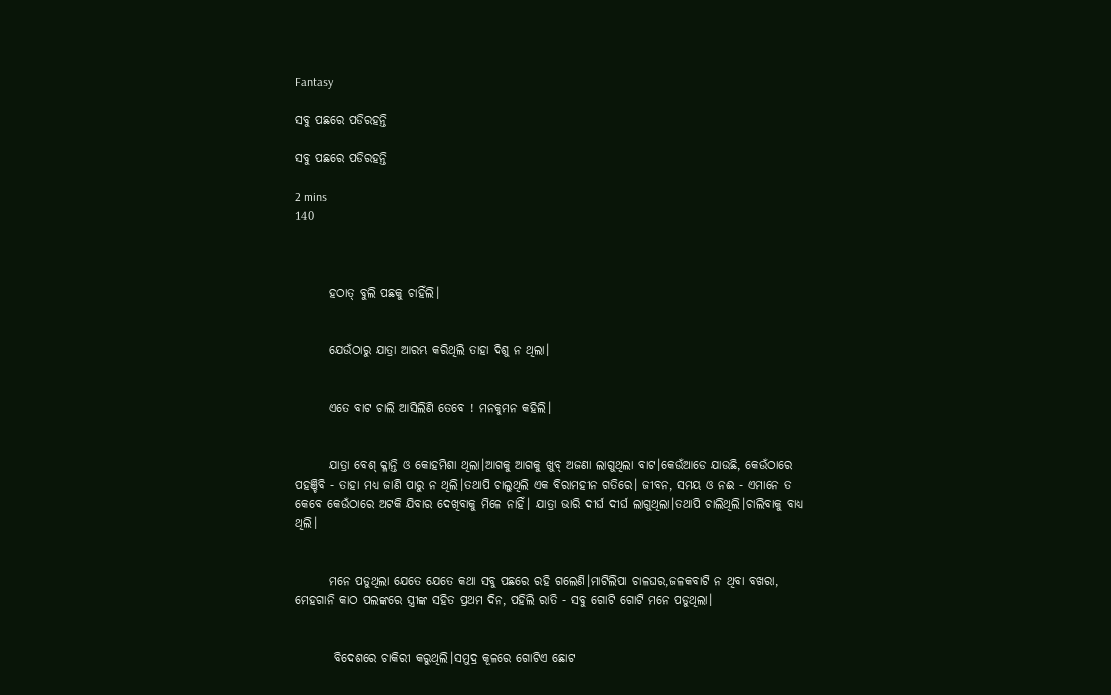Fantasy

ସବୁ ପଛରେ ପଡିରହନ୍ତି

ସବୁ ପଛରେ ପଡିରହନ୍ତି

2 mins
140



       ହଠାତ୍ ବୁଲି ପଛକୁ ଚାହିଁଲି।


       ଯେଉଁଠାରୁ ଯାତ୍ରା ଆରମ୍ଭ କରିଥିଲି ତାହା ଦିଶୁ ନ ଥିଲା।


       ଏତେ ବାଟ ଚାଲି ଆସିଲିଣି ତେବେ ! ମନକୁମନ କହିଲି।


       ଯାତ୍ରା ବେଶ୍ କ୍ଳାନ୍ତି ଓ କୋହମିଶା ଥିଲା।ଆଗକୁ ଆଗକୁ ଖୁବ୍ ଅଜଣା ଲାଗୁଥିଲା ବାଟ।କେଉଁଆଡେ ଯାଉଛି, କେଉଁଠାରେ ପହଞ୍ଚିବି - ତାହା ମଧ୍ୟ ଜାଣି ପାରୁ ନ ଥିଲି।ତଥାପି ଚାଲୁଥିଲି ଏକ ବିରାମହୀନ ଗତିରେ। ଜୀବନ, ସମୟ ଓ ନଈ - ଏମାନେ ତ କେବେ କେଉଁଠାରେ ଅଟକି ଯିବାର ଦେଖିବାକୁ ମିଳେ ନାହିଁ। ଯାତ୍ରା ଭାରି ଦୀର୍ଘ ଦୀର୍ଘ ଲାଗୁଥିଲା।ତଥାପି ଚାଲିଥିଲି।ଚାଲିବାକୁ ବାଧ୍ୟ ଥିଲି।


       ମନେ ପଡୁଥିଲା ଯେତେ ଯେତେ କଥା ସବୁ ପଛରେ ରହି ଗଲେଣି।ମାଟିଲିପା ଚାଳଘର,ଜଳକବାଟି ନ ଥିବା ବଖରା, ମେହଗାନି କାଠ ପଲଙ୍କରେ ସ୍ତ୍ରୀଙ୍କ ସହିତ ପ୍ରଥମ ଦିନ, ପହିଲି ରାତି - ସବୁ ଗୋଟି ଗୋଟି ମନେ ପଡୁଥିଲା।


        ବିଦେଶରେ ଚାକିରୀ କରୁଥିଲି।ସମୁଦ୍ର କୂଳରେ ଗୋଟିଏ ଛୋଟ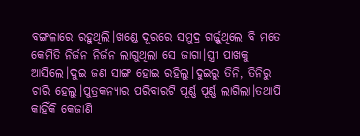ବଙ୍ଗଳାରେ ରହୁଥିଲି।ଖଣ୍ଡେ ଦୂରରେ ସମୁଦ୍ର ଗର୍ଜ୍ଜୁଥିଲେ ବି ମତେ କେମିତି ନିର୍ଜନ ନିର୍ଜନ ଲାଗୁଥିଲା ସେ ଜାଗା।ସ୍ତ୍ରୀ ପାଖକୁ ଆସିଲେ।ଦୁଇ ଜଣ ସାଙ୍ଗ ହୋଇ ରହିଲୁ।ଦୁଇରୁ ତିନି, ତିନିରୁ ଚାରି ହେଲୁ।ପୁତ୍ରକନ୍ୟାର ପରିବାରଟି ପୂର୍ଣ୍ଣ ପୂର୍ଣ୍ଣ ଲାଗିଲା।ତଥାପି କାହିଁକି କେଜାଣି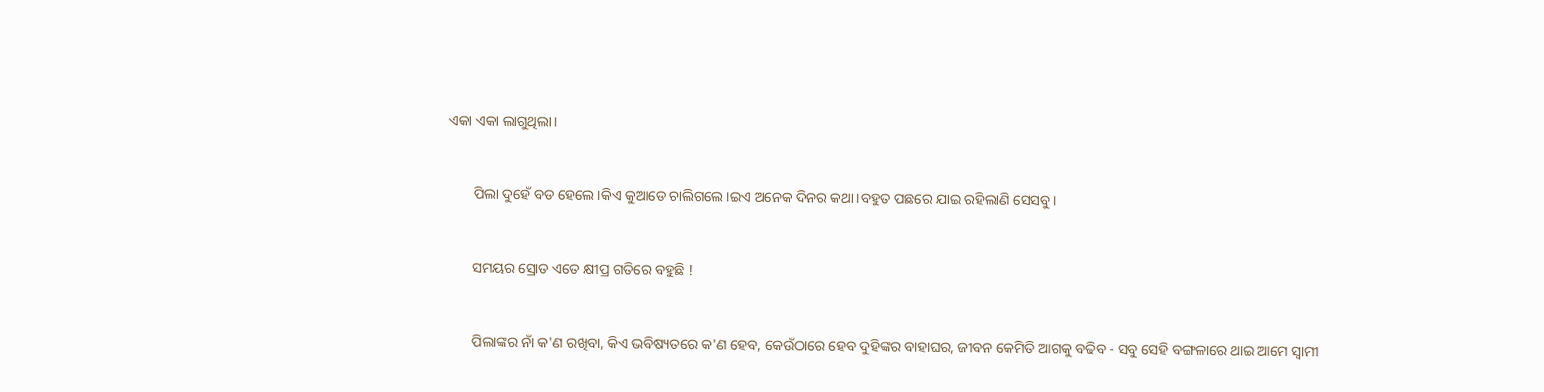ଏକା ଏକା ଲାଗୁଥିଲା।


       ପିଲା ଦୁହେଁ ବଡ ହେଲେ।କିଏ କୁଆଡେ ଚାଲିଗଲେ।ଇଏ ଅନେକ ଦିନର କଥା।ବହୁତ ପଛରେ ଯାଇ ରହିଲାଣି ସେସବୁ।


       ସମୟର ସ୍ରୋତ ଏତେ କ୍ଷୀପ୍ର ଗତିରେ ବହୁଛି !


       ପିଲାଙ୍କର ନାଁ କ'ଣ ରଖିବା, କିଏ ଭବିଷ୍ୟତରେ କ'ଣ ହେବ, କେଉଁଠାରେ ହେବ ଦୁହିଙ୍କର ବାହାଘର, ଜୀବନ କେମିତି ଆଗକୁ ବଢିବ - ସବୁ ସେହି ବଙ୍ଗଳାରେ ଥାଇ ଆମେ ସ୍ବାମୀ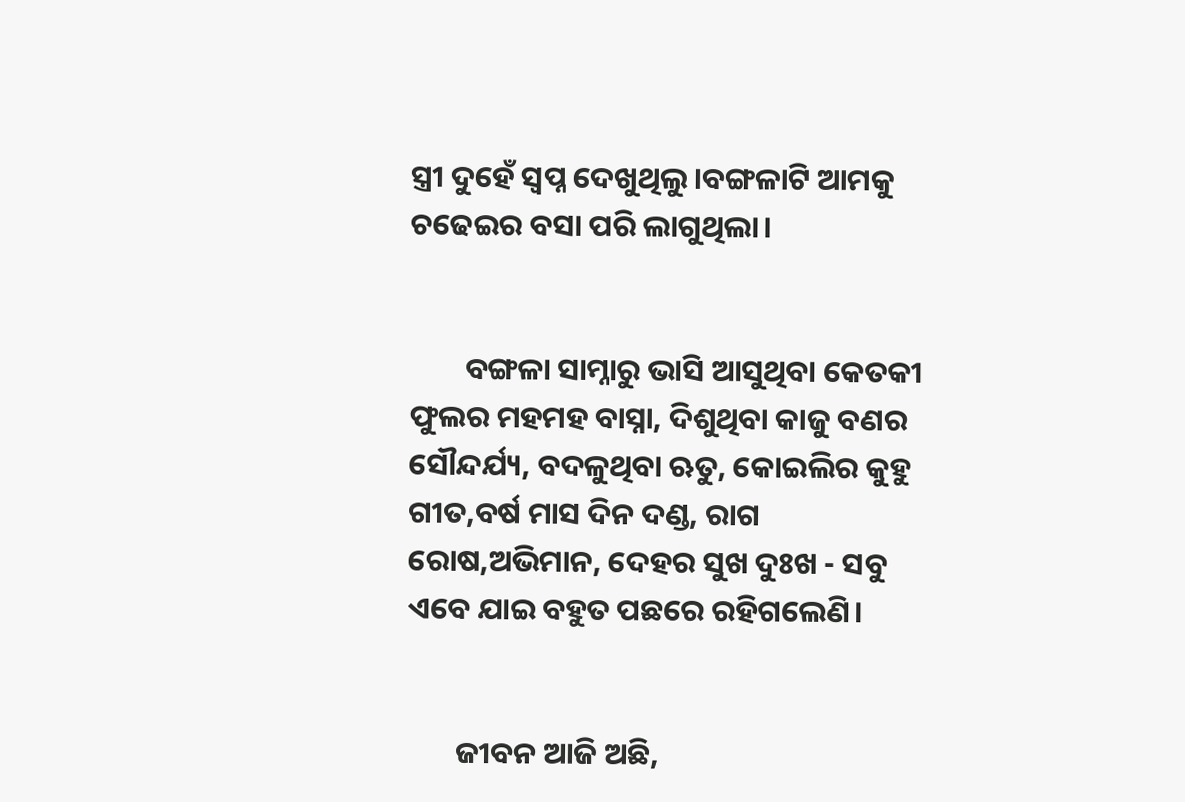ସ୍ତ୍ରୀ ଦୁହେଁ ସ୍ବପ୍ନ ଦେଖୁଥିଲୁ।ବଙ୍ଗଳାଟି ଆମକୁ ଚଢେଇର ବସା ପରି ଲାଗୁଥିଲା।


        ବଙ୍ଗଳା ସାମ୍ନାରୁ ଭାସି ଆସୁଥିବା କେତକୀ ଫୁଲର ମହମହ ବାସ୍ନା, ଦିଶୁଥିବା କାଜୁ ବଣର ସୌନ୍ଦର୍ଯ୍ୟ, ବଦଳୁଥିବା ଋତୁ, କୋଇଲିର କୁହୁ ଗୀତ,ବର୍ଷ ମାସ ଦିନ ଦଣ୍ଡ, ରାଗ ରୋଷ,ଅଭିମାନ, ଦେହର ସୁଖ ଦୁଃଖ - ସବୁ ଏବେ ଯାଇ ବହୁତ ପଛରେ ରହିଗଲେଣି।


       ଜୀବନ ଆଜି ଅଛି,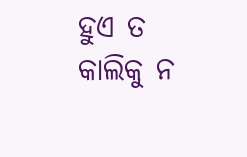ହୁଏ ତ କାଲିକୁ ନ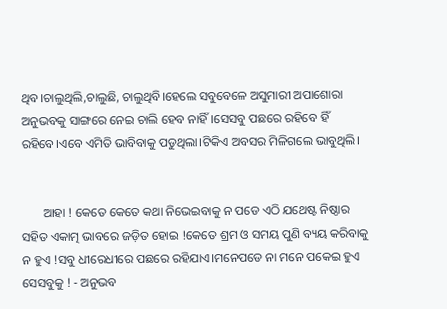ଥିବ।ଚାଲୁଥିଲି,ଚାଲୁଛି, ଚାଲୁଥିବି।ହେଲେ ସବୁବେଳେ ଅସୁମାରୀ ଅପାଶୋରା ଅନୁଭବକୁ ସାଙ୍ଗରେ ନେଇ ଚାଲି ହେବ ନାହିଁ।ସେସବୁ ପଛରେ ରହିବେ ହିଁ ରହିବେ।ଏବେ ଏମିତି ଭାବିବାକୁ ପଡୁଥିଲା।ଟିକିଏ ଅବସର ମିଳିଗଲେ ଭାବୁଥିଲି।


       ଆହା ! କେତେ କେତେ କଥା ନିଭେଇବାକୁ ନ ପଡେ ଏଠି ଯଥେଷ୍ଟ ନିଷ୍ଠାର ସହିତ ଏକାତ୍ମ ଭାବରେ ଜଡ଼ିତ ହୋଇ !କେତେ ଶ୍ରମ ଓ ସମୟ ପୁଣି ବ୍ୟୟ କରିବାକୁ ନ ହୁଏ !ସବୁ ଧୀରେଧୀରେ ପଛରେ ରହିଯାଏ।ମନେପଡେ ନା ମନେ ପକେଇ ହୁଏ ସେସବୁକୁ ! - ଅନୁଭବ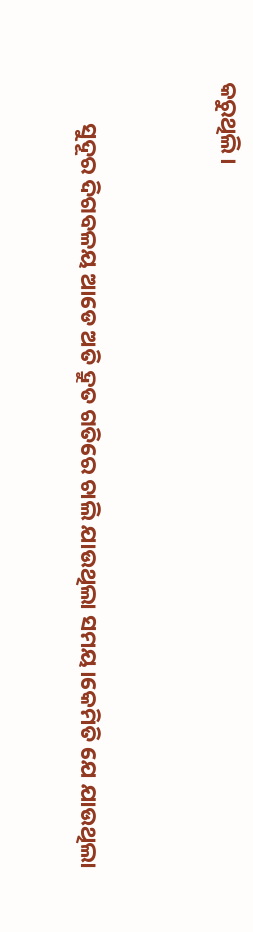କରୁଥିଲି।


        ସୁଦୂର ଦିଗବଳୟ ଆଡେ ଅତି ଦ୍ରୁତ ଗତିରେ ଚାଲି ଯାଉଥିଲା ସମୟ।କେମିତି ଯେ ଯାଉଥିଲା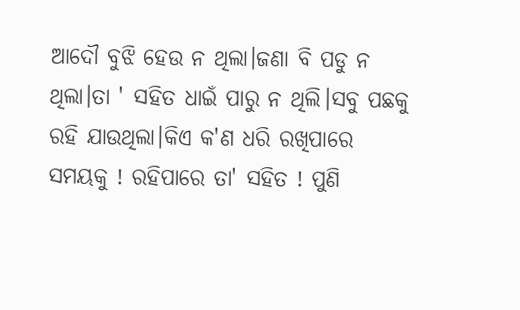ଆଦୌ ବୁଝି ହେଉ ନ ଥିଲା।ଜଣା ବି ପଡୁ ନ ଥିଲା।ତା ' ସହିତ ଧାଇଁ ପାରୁ ନ ଥିଲି।ସବୁ ପଛକୁ ରହି ଯାଉଥିଲା।କିଏ କ'ଣ ଧରି ରଖିପାରେ ସମୟକୁ ! ରହିପାରେ ତା' ସହିତ ! ପୁଣି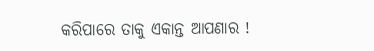କରିପାରେ ତାକୁ ଏକାନ୍ତ ଆପଣାର !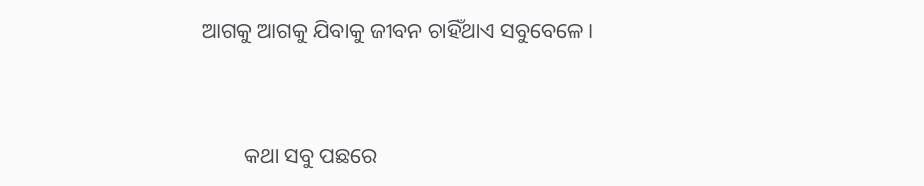ଆଗକୁ ଆଗକୁ ଯିବାକୁ ଜୀବନ ଚାହିଁଥାଏ ସବୁବେଳେ।


        କଥା ସବୁ ପଛରେ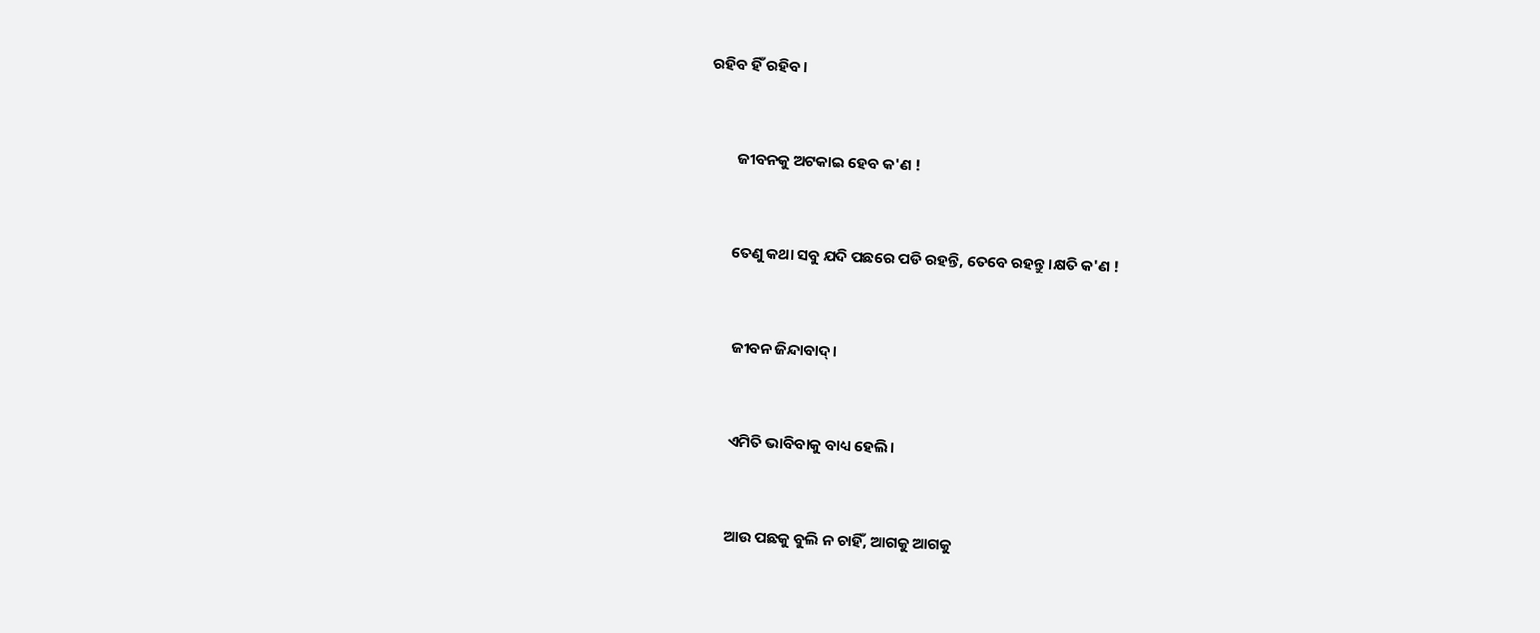ରହିବ ହିଁ ରହିବ।


        ଜୀବନକୁ ଅଟକାଇ ହେବ କ'ଣ !


       ତେଣୁ କଥା ସବୁ ଯଦି ପଛରେ ପଡି ରହନ୍ତି, ତେବେ ରହନ୍ତୁ।କ୍ଷତି କ'ଣ !


        ଜୀବନ ଜିନ୍ଦାବାଦ୍।


        ଏମିତି ଭାବିବାକୁ ବାଧ୍ୟ ହେଲି।


        ଆଉ ପଛକୁ ବୁଲି ନ ଚାହିଁ, ଆଗକୁ ଆଗକୁ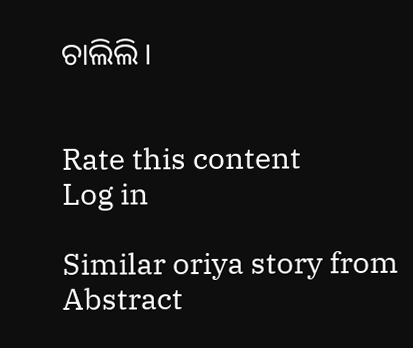ଚାଲିଲି।


Rate this content
Log in

Similar oriya story from Abstract